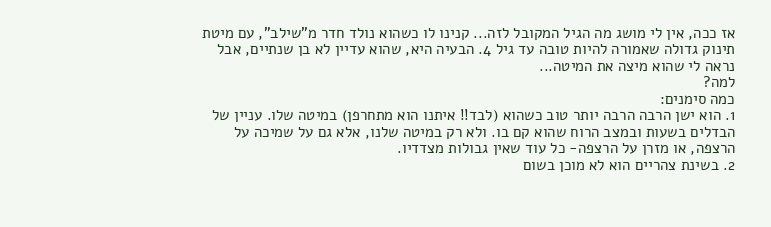אז ככה, אין לי מושג מה הגיל המקובל לזה... קנינו לו כשהוא נולד חדר מ"שילב", עם מיטת תינוק גדולה שאמורה להיות טובה עד גיל 4. הבעיה היא, שהוא עדיין לא בן שנתיים, אבל נראה לי שהוא מיצה את המיטה...
למה?
כמה סימנים:
1. הוא ישן הרבה הרבה יותר טוב כשהוא (לבד!! איתנו הוא מתחרפן) במיטה שלו. עניין של הבדלים בשעות ובמצב הרוח שהוא קם בו. ולא רק במיטה שלנו, אלא גם על שמיכה על הרצפה, או מזרן על הרצפה- כל עוד שאין גבולות מצדדיו.
2. בשינת צהריים הוא לא מוכן בשום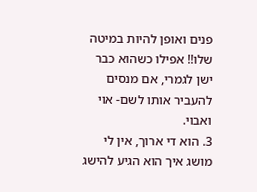פנים ואופן להיות במיטה שלו!! אפילו כשהוא כבר ישן לגמרי, אם מנסים להעביר אותו לשם- אוי ואבוי.
3. הוא די ארוך, אין לי מושג איך הוא הגיע להישג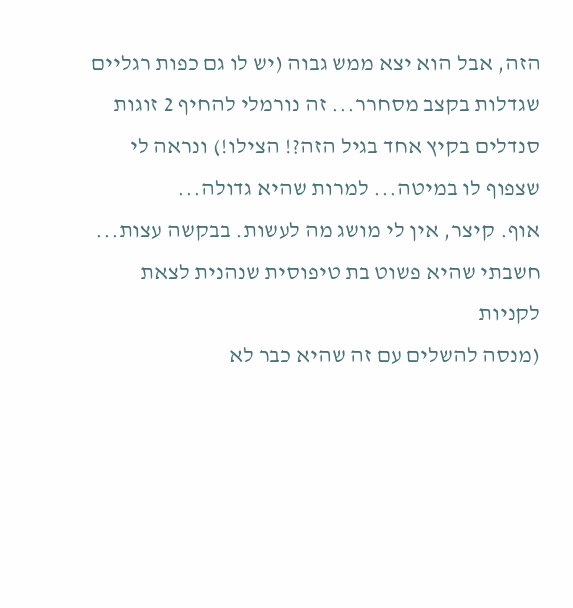הזה, אבל הוא יצא ממש גבוה (יש לו גם כפות רגליים שגדלות בקצב מסחרר... זה נורמלי להחיף 2 זוגות סנדלים בקיץ אחד בגיל הזה?! הצילו!) ונראה לי שצפוף לו במיטה... למרות שהיא גדולה...
אוף. קיצר, אין לי מושג מה לעשות. בבקשה עצות...
חשבתי שהיא פשוט בת טיפוסית שנהנית לצאת לקניות
(מנסה להשלים עם זה שהיא כבר לא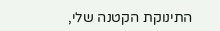התינוקת הקטנה שלי,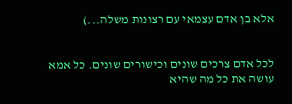אלא בן אדם עצמאי עם רצונות משלה...)


לכל אדם צרכים שונים וכישורים שונים. כל אמא עושה את כל מה שהיא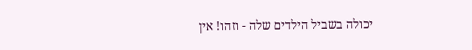יכולה בשביל הילדים שלה - וזהו! אין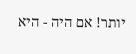יותר! אם היה - היא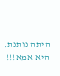היתה נותנת. היא אמא!!!